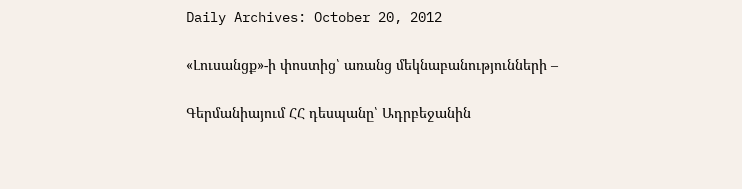Daily Archives: October 20, 2012

«Լուսանցք»-ի փոստից՝ առանց մեկնաբանությունների –

Գերմանիայում ՀՀ դեսպանը՝ Ադրբեջանին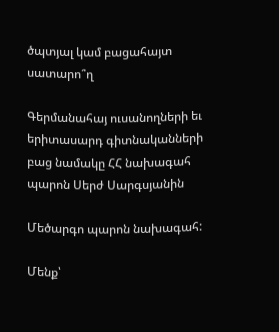ծպտյալ կամ բացահայտ սատարո՞ղ

Գերմանահայ ուսանողների եւ երիտասարդ գիտնականների բաց նամակը ՀՀ նախագահ պարոն Սերժ Սարգսյանին

Մեծարգո պարոն նախագահ:

Մենք՝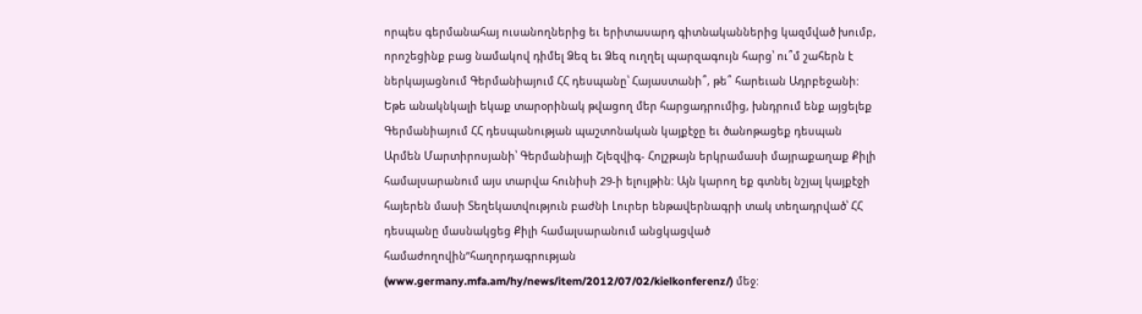որպես գերմանահայ ուսանողներից եւ երիտասարդ գիտնականներից կազմված խումբ, որոշեցինք բաց նամակով դիմել Ձեզ եւ Ձեզ ուղղել պարզագույն հարց՝ ու՞մ շահերն է ներկայացնում Գերմանիայում ՀՀ դեսպանը՝ Հայաստանի՞, թե՞ հարեւան Ադրբեջանի: Եթե անակնկալի եկաք տարօրինակ թվացող մեր հարցադրումից, խնդրում ենք այցելեք Գերմանիայում ՀՀ դեսպանության պաշտոնական կայքէջը եւ ծանոթացեք դեսպան Արմեն Մարտիրոսյանի՝ Գերմանիայի Շլեզվիգ- Հոլշթայն երկրամասի մայրաքաղաք Քիլի համալսարանում այս տարվա հունիսի 29-ի ելույթին: Այն կարող եք գտնել նշյալ կայքէջի հայերեն մասի Տեղեկատվություն բաժնի Լուրեր ենթավերնագրի տակ տեղադրված՝ ՀՀ դեսպանը մասնակցեց Քիլի համալսարանում անցկացված համաժողովին”հաղորդագրության (www.germany.mfa.am/hy/news/item/2012/07/02/kielkonferenz/) մեջ: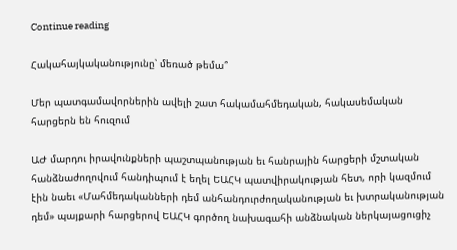Continue reading

Հակահայկականությունը՝ մեռած թեմա՞

Մեր պատգամավորներին ավելի շատ հակամահմեդական, հակասեմական հարցերն են հուզում

ԱԺ մարդու իրավունքների պաշտպանության եւ հանրային հարցերի մշտական հանձնաժողովում հանդիպում է եղել ԵԱՀԿ պատվիրակության հետ, որի կազմում էին նաեւ «Մահմեդականների դեմ անհանդուրժողականության եւ խտրականության դեմ» պայքարի հարցերով ԵԱՀԿ գործող նախագահի անձնական ներկայացուցիչ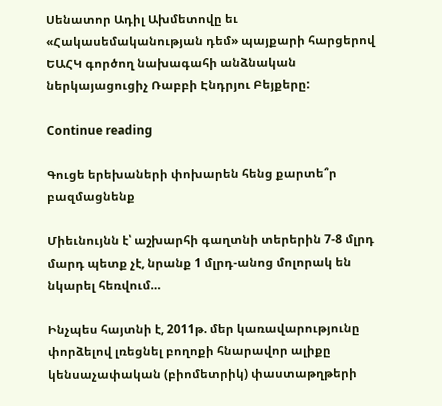Սենատոր Ադիլ Ախմետովը եւ «Հակասեմականության դեմ» պայքարի հարցերով ԵԱՀԿ գործող նախագահի անձնական ներկայացուցիչ Ռաբբի Էնդրյու Բեյքերը:

Continue reading

Գուցե երեխաների փոխարեն հենց քարտե՞ր բազմացնենք

Միեւնույնն է՝ աշխարհի գաղտնի տերերին 7-8 մլրդ մարդ պետք չէ, նրանք 1 մլրդ-անոց մոլորակ են նկարել հեռվում…

Ինչպես հայտնի է, 2011թ. մեր կառավարությունը փորձելով լռեցնել բողոքի հնարավոր ալիքը կենսաչափական (բիոմետրիկ) փաստաթղթերի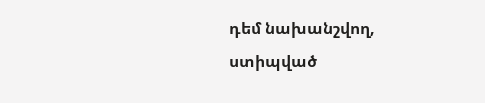դեմ նախանշվող, ստիպված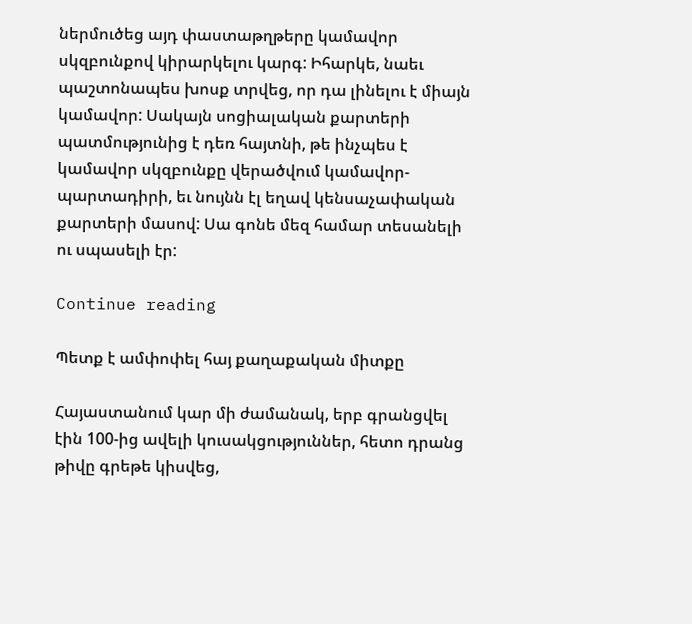ներմուծեց այդ փաստաթղթերը կամավոր սկզբունքով կիրարկելու կարգ: Իհարկե, նաեւ պաշտոնապես խոսք տրվեց, որ դա լինելու է միայն կամավոր: Սակայն սոցիալական քարտերի պատմությունից է դեռ հայտնի, թե ինչպես է կամավոր սկզբունքը վերածվում կամավոր-պարտադիրի, եւ նույնն էլ եղավ կենսաչափական քարտերի մասով: Սա գոնե մեզ համար տեսանելի ու սպասելի էր:

Continue reading

Պետք է ամփոփել հայ քաղաքական միտքը

Հայաստանում կար մի ժամանակ, երբ գրանցվել էին 100-ից ավելի կուսակցություններ, հետո դրանց թիվը գրեթե կիսվեց,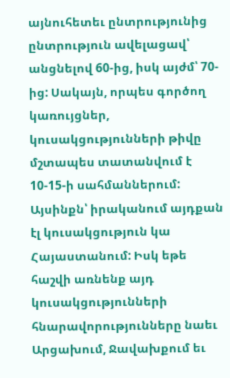այնուհետեւ ընտրությունից ընտրություն ավելացավ՝ անցնելով 60-ից, իսկ այժմ՝ 70-ից: Սակայն, որպես գործող կառույցներ, կուսակցությունների թիվը մշտապես տատանվում է 10-15-ի սահմաններում: Այսինքն՝ իրականում այդքան էլ կուսակցություն կա Հայաստանում: Իսկ եթե հաշվի առնենք այդ կուսակցությունների հնարավորությունները նաեւ Արցախում, Ջավախքում եւ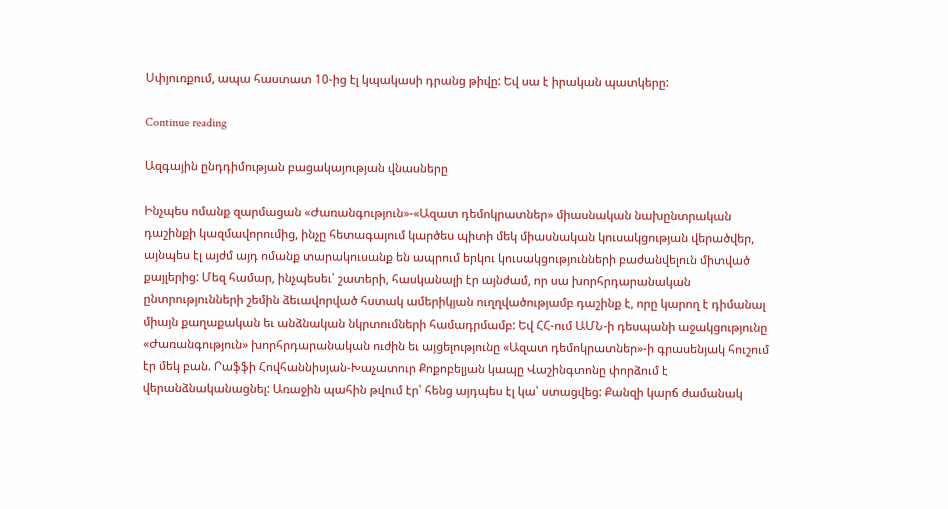Սփյուռքում, ապա հաստատ 10-ից էլ կպակասի դրանց թիվը: Եվ սա է իրական պատկերը:

Continue reading

Ազգային ընդդիմության բացակայության վնասները

Ինչպես ոմանք զարմացան «Ժառանգություն»-«Ազատ դեմոկրատներ» միասնական նախընտրական դաշինքի կազմավորումից, ինչը հետագայում կարծես պիտի մեկ միասնական կուսակցության վերածվեր, այնպես էլ այժմ այդ ոմանք տարակուսանք են ապրում երկու կուսակցությունների բաժանվելուն միտված քայլերից: Մեզ համար, ինչպեսեւ՝ շատերի, հասկանալի էր այնժամ, որ սա խորհրդարանական ընտրությունների շեմին ձեւավորված հստակ ամերիկյան ուղղվածությամբ դաշինք է, որը կարող է դիմանալ միայն քաղաքական եւ անձնական նկրտումների համադրմամբ: Եվ ՀՀ-ում ԱՄՆ-ի դեսպանի աջակցությունը «Ժառանգություն» խորհրդարանական ուժին եւ այցելությունը «Ազատ դեմոկրատներ»-ի գրասենյակ հուշում էր մեկ բան. Րաֆֆի Հովհաննիսյան-Խաչատուր Քոքոբելյան կապը Վաշինգտոնը փորձում է վերանձնականացնել: Առաջին պահին թվում էր՝ հենց այդպես էլ կա՝ ստացվեց: Քանզի կարճ ժամանակ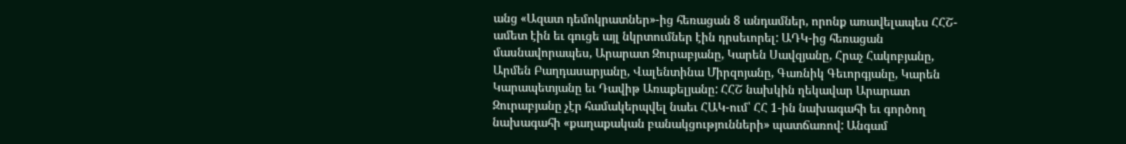անց «Ազատ դեմոկրատներ»-ից հեռացան 8 անդամներ, որոնք առավելապես ՀՀՇ-ամետ էին եւ գուցե այլ նկրտումներ էին դրսեւորել: ԱԴԿ-ից հեռացան մասնավորապես, Արարատ Զուրաբյանը, Կարեն Սավզյանը, Հրաչ Հակոբյանը, Արմեն Բաղդասարյանը, Վալենտինա Միրզոյանը, Գառնիկ Գեւորգյանը, Կարեն Կարապետյանը եւ Դավիթ Առաքելյանը: ՀՀՇ նախկին ղեկավար Արարատ Զուրաբյանը չէր համակերպվել նաեւ ՀԱԿ-ում՝ ՀՀ 1-ին նախագահի եւ գործող նախագահի «քաղաքական բանակցությունների» պատճառով: Անգամ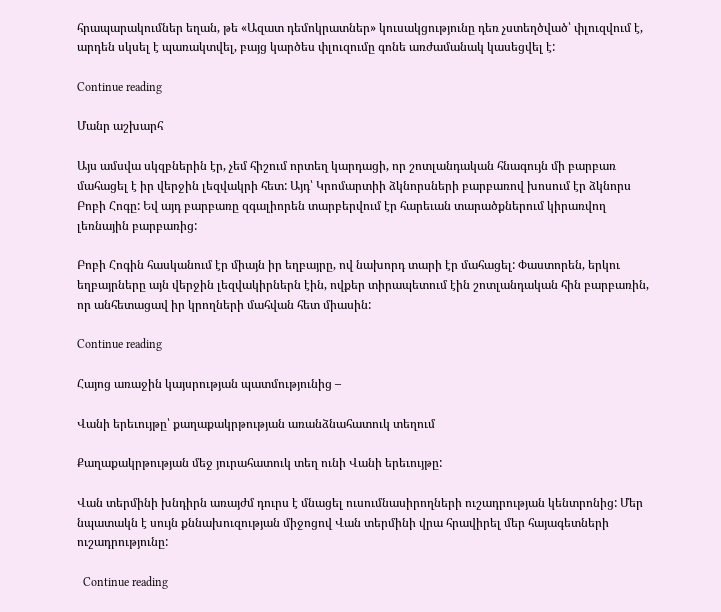հրապարակումներ եղան, թե «Ազատ դեմոկրատներ» կուսակցությունը դեռ չստեղծված՝ փլուզվում է, արդեն սկսել է պառակտվել, բայց կարծես փլուզումը գոնե առժամանակ կասեցվել է:

Continue reading

Մանր աշխարհ

Այս ամսվա սկզբներին էր, չեմ հիշում որտեղ կարդացի, որ շոտլանդական հնագույն մի բարբառ մահացել է իր վերջին լեզվակրի հետ: Այդ՝ Կրոմարտիի ձկնորսների բարբառով խոսում էր ձկնորս Բոբի Հոգը: Եվ այդ բարբառը զգալիորեն տարբերվում էր հարեւան տարածքներում կիրառվող լեռնային բարբառից:

Բոբի Հոգին հասկանում էր միայն իր եղբայրը, ով նախորդ տարի էր մահացել: Փաստորեն, երկու եղբայրները այն վերջին լեզվակիրներն էին, ովքեր տիրապետում էին շոտլանդական հին բարբառին, որ անհետացավ իր կրողների մահվան հետ միասին:

Continue reading

Հայոց առաջին կայսրության պատմությունից –

Վանի երեւույթը՝ քաղաքակրթության առանձնահատուկ տեղում

Քաղաքակրթության մեջ յուրահատուկ տեղ ունի Վանի երեւույթը:

Վան տերմինի խնդիրն առայժմ դուրս է մնացել ուսումնասիրողների ուշադրության կենտրոնից: Մեր նպատակն է սույն քննախուզության միջոցով Վան տերմինի վրա հրավիրել մեր հայագետների ուշադրությունը:

  Continue reading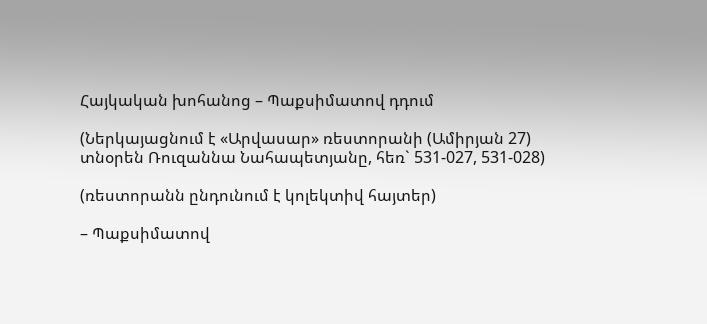Հայկական խոհանոց – Պաքսիմատով դդում

(Ներկայացնում է «Արվասար» ռեստորանի (Ամիրյան 27) տնօրեն Ռուզաննա Նահապետյանը, հեռ` 531-027, 531-028)

(ռեստորանն ընդունում է կոլեկտիվ հայտեր)

– Պաքսիմատով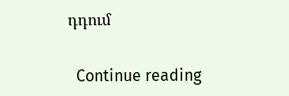դդում

  Continue reading